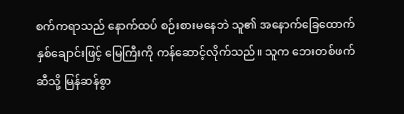စက်ကရာသည် နောက်ထပ် စဉ်းစားမနေဘဲ သူ၏ အနောက်ခြေထောက်နှစ်ချောင်းဖြင့် မြေကြီးကို ကန်ဆောင့်လိုက်သည်။ သူက ဘေးတစ်ဖက်ဆီသို့ မြန်ဆန်စွာ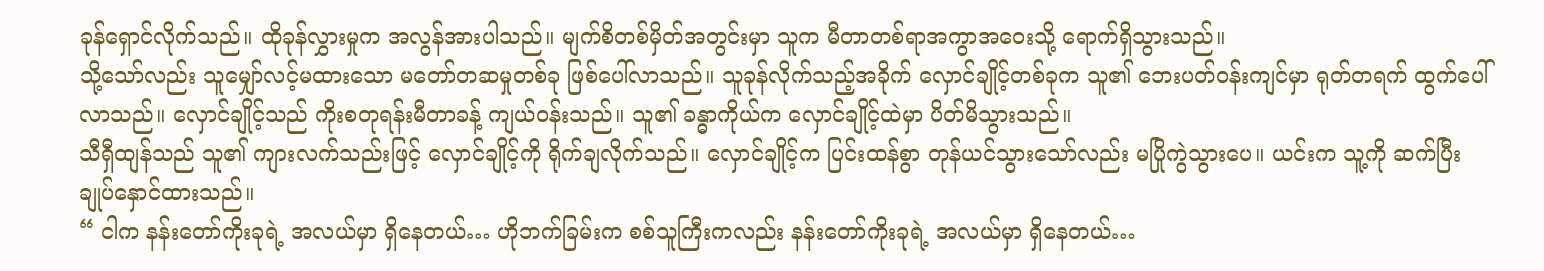ခုန်ရှောင်လိုက်သည်။ ထိုခုန်လွှားမှုက အလွန်အားပါသည်။ မျက်စိတစ်မှိတ်အတွင်းမှာ သူက မီတာတစ်ရာအကွာအဝေးသို့ ရောက်ရှိသွားသည်။
သို့သော်လည်း သူမျှော်လင့်မထားသော မတော်တဆမှုတစ်ခု ဖြစ်ပေါ်လာသည်။ သူခုန်လိုက်သည့်အခိုက် လှောင်ချိုင့်တစ်ခုက သူ၏ ဘေးပတ်ဝန်းကျင်မှာ ရုတ်တရက် ထွက်ပေါ်လာသည်။ လှောင်ချိုင့်သည် ကိုးစတုရန်းမီတာခန့် ကျယ်ဝန်းသည်။ သူ၏ ခန္ဓာကိုယ်က လှောင်ချိုင့်ထဲမှာ ပိတ်မိသွားသည်။
သီရှီထျန်သည် သူ၏ ကျားလက်သည်းဖြင့် လှောင်ချိုင့်ကို ရိုက်ချလိုက်သည်။ လှောင်ချိုင့်က ပြင်းထန်စွာ တုန်ယင်သွားသော်လည်း မပြိုကွဲသွားပေ။ ယင်းက သူ့ကို ဆက်ပြီး ချုပ်နှောင်ထားသည်။
“ ငါက နန်းတော်ကိုးခုရဲ့ အလယ်မှာ ရှိနေတယ်… ဟိုဘက်ခြမ်းက စစ်သူကြီးကလည်း နန်းတော်ကိုးခုရဲ့ အလယ်မှာ ရှိနေတယ်…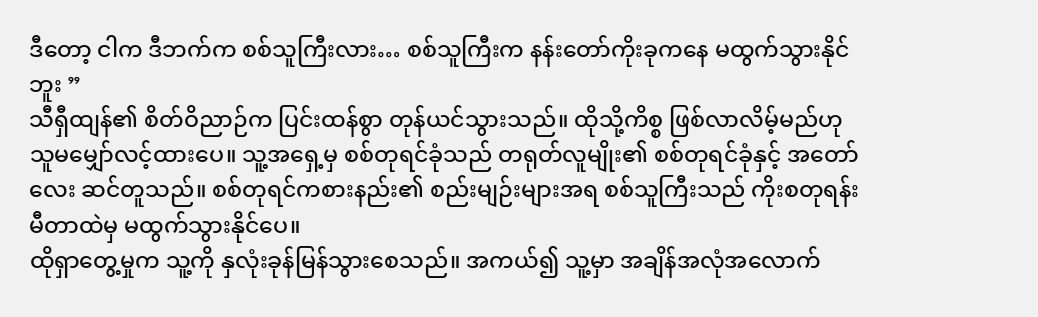ဒီတော့ ငါက ဒီဘက်က စစ်သူကြီးလား… စစ်သူကြီးက နန်းတော်ကိုးခုကနေ မထွက်သွားနိုင်ဘူး ”
သီရှီထျန်၏ စိတ်ဝိညာဉ်က ပြင်းထန်စွာ တုန်ယင်သွားသည်။ ထိုသို့ကိစ္စ ဖြစ်လာလိမ့်မည်ဟု သူမမျှော်လင့်ထားပေ။ သူ့အရှေ့မှ စစ်တုရင်ခုံသည် တရုတ်လူမျိုး၏ စစ်တုရင်ခုံနှင့် အတော်လေး ဆင်တူသည်။ စစ်တုရင်ကစားနည်း၏ စည်းမျဉ်းများအရ စစ်သူကြီးသည် ကိုးစတုရန်းမီတာထဲမှ မထွက်သွားနိုင်ပေ။
ထိုရှာတွေ့မှုက သူ့ကို နှလုံးခုန်မြန်သွားစေသည်။ အကယ်၍ သူ့မှာ အချိန်အလုံအလောက်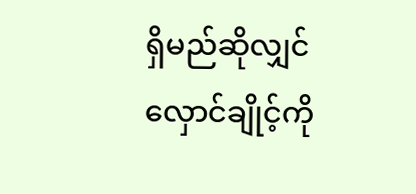ရှိမည်ဆိုလျှင် လှောင်ချိုင့်ကို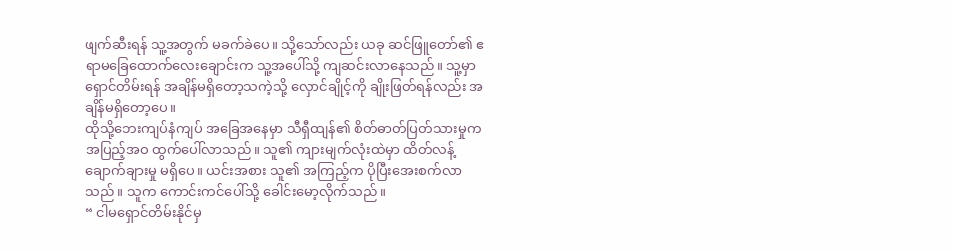ဖျက်ဆီးရန် သူ့အတွက် မခက်ခဲပေ။ သို့သော်လည်း ယခု ဆင်ဖြူတော်၏ ဧရာမခြေထောက်လေးချောင်းက သူ့အပေါ်သို့ ကျဆင်းလာနေသည်။ သူ့မှာ ရှောင်တိမ်းရန် အချိန်မရှိတော့သကဲ့သို့ လှောင်ချိုင့်ကို ချိုးဖြတ်ရန်လည်း အချိန်မရှိတော့ပေ။
ထိုသို့ဘေးကျပ်နံကျပ် အခြေအနေမှာ သီရှီထျန်၏ စိတ်ဓာတ်ပြတ်သားမှုက အပြည့်အဝ ထွက်ပေါ်လာသည်။ သူ၏ ကျားမျက်လုံးထဲမှာ ထိတ်လန့်ချောက်ချားမှု မရှိပေ။ ယင်းအစား သူ၏ အကြည့်က ပိုပြီးအေးစက်လာသည်။ သူက ကောင်းကင်ပေါ်သို့ ခေါင်းမော့လိုက်သည်။
“ ငါမရှောင်တိမ်းနိုင်မှ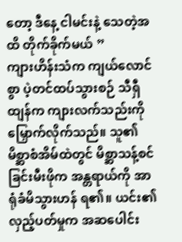တော့ ဒီနေ့ ငါမင်းနဲ့ သေတဲ့အထိ တိုက်ခိုက်မယ် ”
ကျားဟိန်းသံက ကျယ်လောင်စွာ ပဲ့တင်ထပ်သွားစဉ် သီရှီထျန်က ကျားလက်သည်းကို မြှောက်လိုက်သည်။ သူ၏ မိစ္ဆာစံအိမ်ထဲတွင် မိစ္ဆာသန့်စင်ခြင်းမီးဖိုက အန္တရာယ်ကို အာရုံခံမိသွားဟန် ရ၏။ ယင်း၏ လှည့်ပတ်မှုက အဆပေါင်း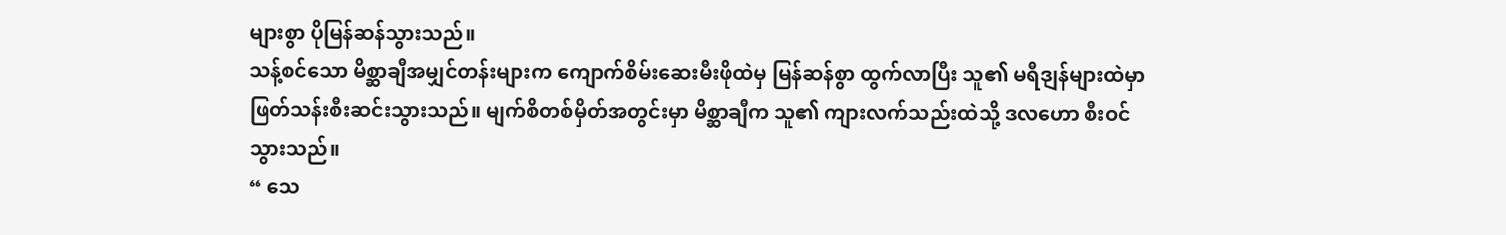များစွာ ပိုမြန်ဆန်သွားသည်။
သန့်စင်သော မိစ္ဆာချီအမျှင်တန်းများက ကျောက်စိမ်းဆေးမီးဖိုထဲမှ မြန်ဆန်စွာ ထွက်လာပြီး သူ၏ မရီဒျန်များထဲမှာ ဖြတ်သန်းစီးဆင်းသွားသည်။ မျက်စိတစ်မှိတ်အတွင်းမှာ မိစ္ဆာချီက သူ၏ ကျားလက်သည်းထဲသို့ ဒလဟော စီးဝင်သွားသည်။
“ သေ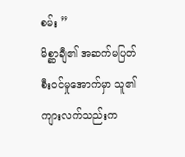စမ်း ”
မိစ္ဆာချီ၏ အဆက်မပြတ် စီးဝင်မှုအောက်မှာ သူ၏ ကျားလက်သည်းက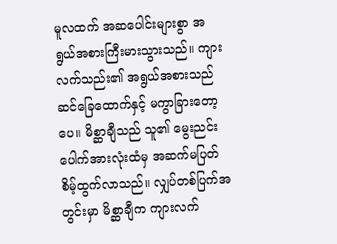မူလထက် အဆပေါင်းများစွာ အရွယ်အစားကြီးမားသွားသည်။ ကျားလက်သည်း၏ အရွယ်အစားသည် ဆင်ခြေထောက်နှင့် မကွာခြားတော့ပေ။ မိစ္ဆာချီသည် သူ၏ မွေးညင်းပေါက်အားလုံးထံမှ အဆက်မပြတ် စိမ့်ထွက်လာသည်။ လျှပ်တစ်ပြက်အတွင်းမှာ မိစ္ဆာချီက ကျားလက်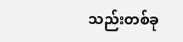သည်းတစ်ခု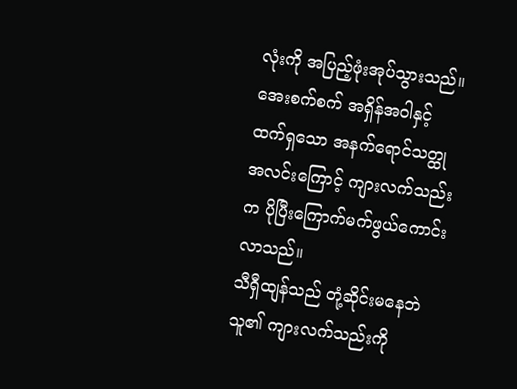လုံးကို အပြည့်ဖုံးအုပ်သွားသည်။ အေးစက်စက် အရှိန်အဝါနှင့် ထက်ရှသော အနက်ရောင်သတ္ထုအလင်းကြောင့် ကျားလက်သည်းက ပိုပြီးကြောက်မက်ဖွယ်ကောင်းလာသည်။
သီရှီထျန်သည် တုံ့ဆိုင်းမနေဘဲ သူ၏ ကျားလက်သည်းကို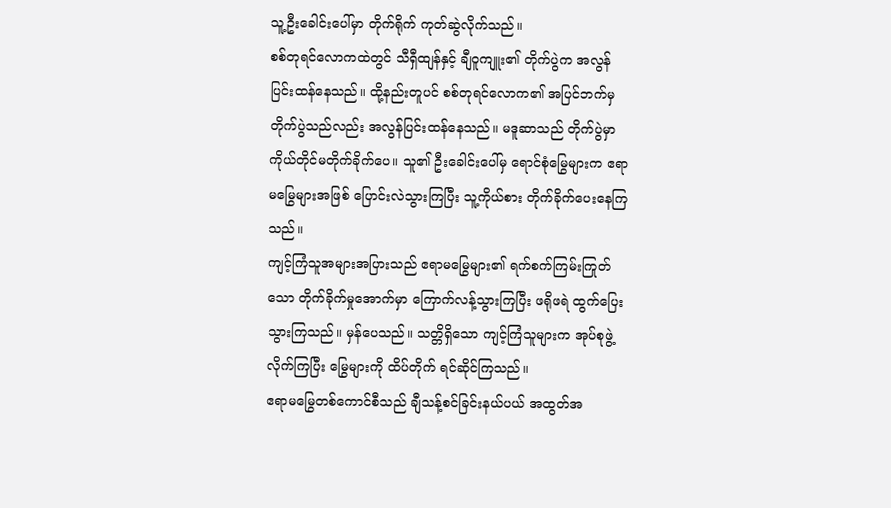သူ့ဦးခေါင်းပေါ်မှာ တိုက်ရိုက် ကုတ်ဆွဲလိုက်သည်။
စစ်တုရင်လောကထဲတွင် သီရှီထျန်နှင့် ချီဝူကျူး၏ တိုက်ပွဲက အလွန်ပြင်းထန်နေသည်။ ထို့နည်းတူပင် စစ်တုရင်လောက၏ အပြင်ဘက်မှ တိုက်ပွဲသည်လည်း အလွန်ပြင်းထန်နေသည်။ မဒူဆာသည် တိုက်ပွဲမှာ ကိုယ်တိုင်မတိုက်ခိုက်ပေ။ သူ၏ ဦးခေါင်းပေါ်မှ ရောင်စုံမြွေများက ဧရာမမြွေများအဖြစ် ပြောင်းလဲသွားကြပြီး သူ့ကိုယ်စား တိုက်ခိုက်ပေးနေကြသည်။
ကျင့်ကြံသူအများအပြားသည် ဧရာမမြွေများ၏ ရက်စက်ကြမ်းကြုတ်သော တိုက်ခိုက်မှုအောက်မှာ ကြောက်လန့်သွားကြပြီး ဖရိုဖရဲ ထွက်ပြေးသွားကြသည်။ မှန်ပေသည်။ သတ္တိရှိသော ကျင့်ကြံသူများက အုပ်စုဖွဲ့လိုက်ကြပြီး မြွေများကို ထိပ်တိုက် ရင်ဆိုင်ကြသည်။
ဧရာမမြွေတစ်ကောင်စီသည် ချီသန့်စင်ခြင်းနယ်ပယ် အထွတ်အ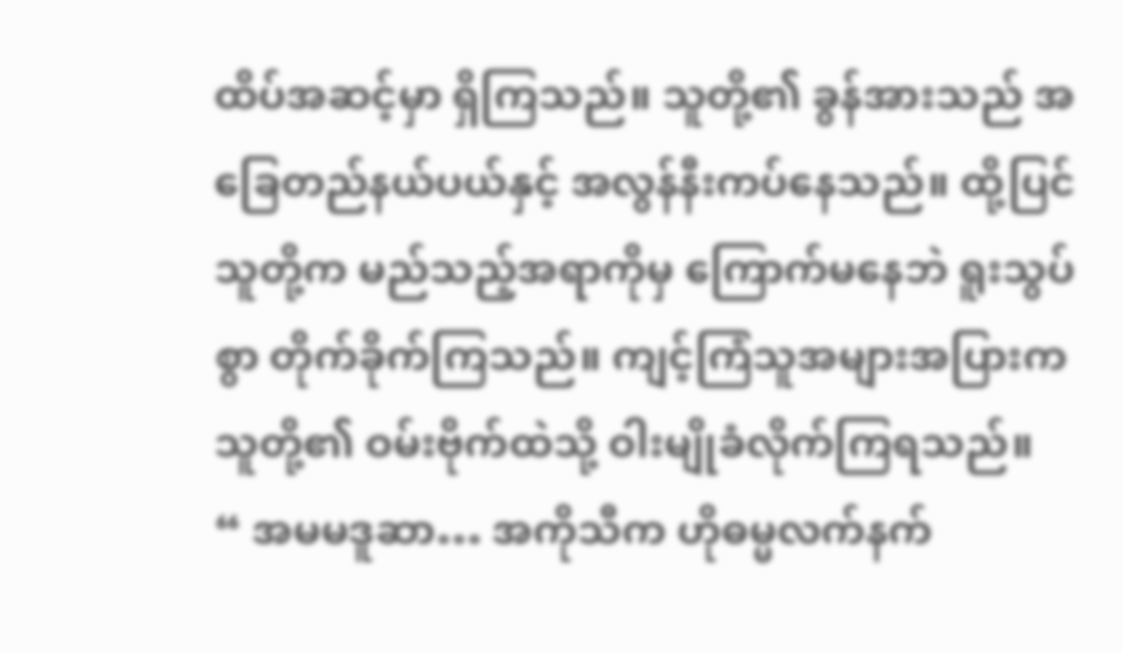ထိပ်အဆင့်မှာ ရှိကြသည်။ သူတို့၏ ခွန်အားသည် အခြေတည်နယ်ပယ်နှင့် အလွန်နီးကပ်နေသည်။ ထို့ပြင် သူတို့က မည်သည့်အရာကိုမှ ကြောက်မနေဘဲ ရူးသွပ်စွာ တိုက်ခိုက်ကြသည်။ ကျင့်ကြံသူအများအပြားက သူတို့၏ ဝမ်းဗိုက်ထဲသို့ ဝါးမျိုခံလိုက်ကြရသည်။
“ အမမဒူဆာ… အကိုသီက ဟိုဓမ္မလက်နက်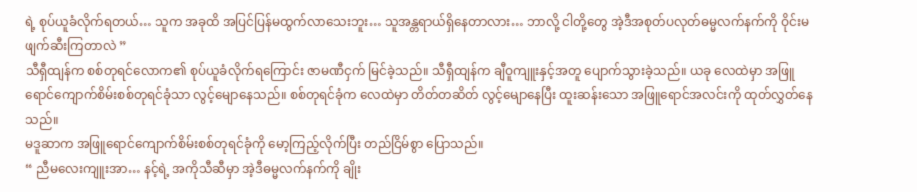ရဲ့ စုပ်ယူခံလိုက်ရတယ်… သူက အခုထိ အပြင်ပြန်မထွက်လာသေးဘူး… သူအန္တရာယ်ရှိနေတာလား… ဘာလို့ ငါတို့တွေ အဲ့ဒီအစုတ်ပလုတ်ဓမ္မလက်နက်ကို ဝိုင်းမဖျက်ဆီးကြတာလဲ ”
သီရှီထျန်က စစ်တုရင်လောက၏ စုပ်ယူခံလိုက်ရကြောင်း ဇာမဏီငှက် မြင်ခဲ့သည်။ သီရှီထျန်က ချီဝူကျူးနှင့်အတူ ပျောက်သွားခဲ့သည်။ ယခု လေထဲမှာ အဖြူရောင်ကျောက်စိမ်းစစ်တုရင်ခုံသာ လွင့်မျောနေသည်။ စစ်တုရင်ခုံက လေထဲမှာ တိတ်တဆိတ် လွင့်မျောနေပြီး ထူးဆန်းသော အဖြူရောင်အလင်းကို ထုတ်လွှတ်နေသည်။
မဒူဆာက အဖြူရောင်ကျောက်စိမ်းစစ်တုရင်ခုံကို မော့ကြည့်လိုက်ပြီး တည်ငြိမ်စွာ ပြောသည်။
“ ညီမလေးကျူးအာ… နင့်ရဲ့ အကိုသီဆီမှာ အဲ့ဒီဓမ္မလက်နက်ကို ချိုး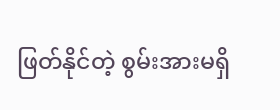ဖြတ်နိုင်တဲ့ စွမ်းအားမရှိ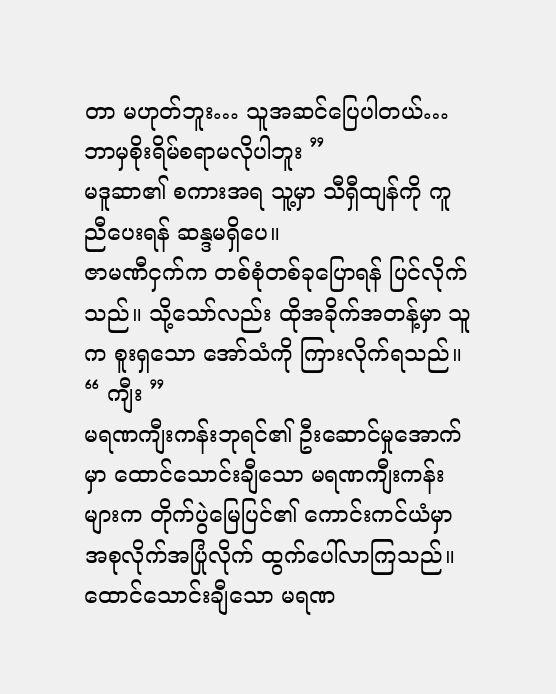တာ မဟုတ်ဘူး… သူအဆင်ပြေပါတယ်… ဘာမှစိုးရိမ်စရာမလိုပါဘူး ”
မဒူဆာ၏ စကားအရ သူ့မှာ သီရှီထျန်ကို ကူညီပေးရန် ဆန္ဒမရှိပေ။
ဇာမဏီငှက်က တစ်စုံတစ်ခုပြောရန် ပြင်လိုက်သည်။ သို့သော်လည်း ထိုအခိုက်အတန့်မှာ သူက စူးရှသော အော်သံကို ကြားလိုက်ရသည်။
“ ကျီး ”
မရဏကျီးကန်းဘုရင်၏ ဦးဆောင်မှုအောက်မှာ ထောင်သောင်းချီသော မရဏကျီးကန်းများက တိုက်ပွဲမြေပြင်၏ ကောင်းကင်ယံမှာ အစုလိုက်အပြုံလိုက် ထွက်ပေါ်လာကြသည်။ ထောင်သောင်းချီသော မရဏ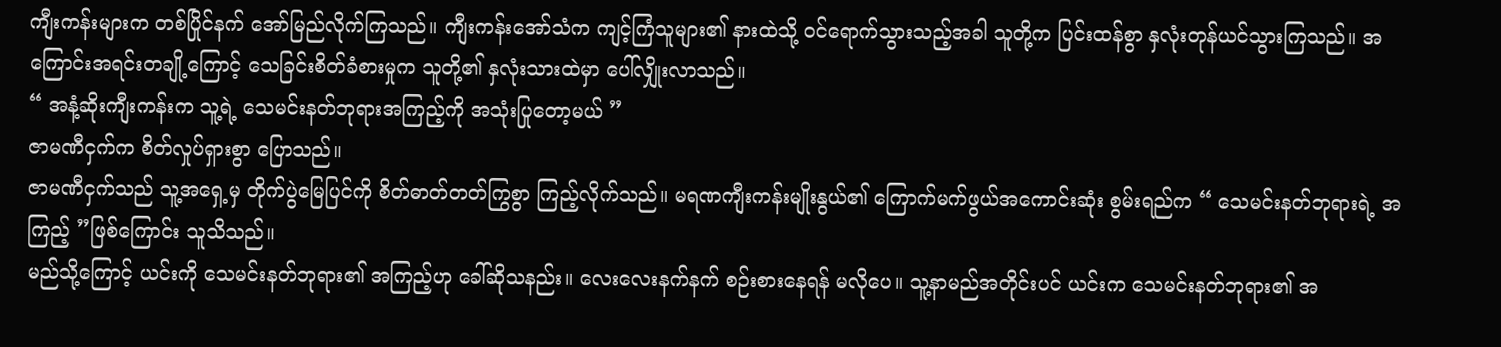ကျီးကန်းများက တစ်ပြိုင်နက် အော်မြည်လိုက်ကြသည်။ ကျီးကန်းအော်သံက ကျင့်ကြံသူများ၏ နားထဲသို့ ဝင်ရောက်သွားသည့်အခါ သူတို့က ပြင်းထန်စွာ နှလုံးတုန်ယင်သွားကြသည်။ အကြောင်းအရင်းတချို့ကြောင့် သေခြင်းစိတ်ခံစားမှုက သူတို့၏ နှလုံးသားထဲမှာ ပေါ်လျှိုးလာသည်။
“ အနံ့ဆိုးကျီးကန်းက သူ့ရဲ့ သေမင်းနတ်ဘုရားအကြည့်ကို အသုံးပြုတော့မယ် ”
ဇာမဏီငှက်က စိတ်လှုပ်ရှားစွာ ပြောသည်။
ဇာမဏီငှက်သည် သူ့အရှေ့မှ တိုက်ပွဲမြေပြင်ကို စိတ်ဓာတ်တတ်ကြွစွာ ကြည့်လိုက်သည်။ မရဏကျီးကန်းမျိုးနွယ်၏ ကြောက်မက်ဖွယ်အကောင်းဆုံး စွမ်းရည်က “ သေမင်းနတ်ဘုရားရဲ့ အကြည့် ”ဖြစ်ကြောင်း သူသိသည်။
မည်သို့ကြောင့် ယင်းကို သေမင်းနတ်ဘုရား၏ အကြည့်ဟု ခေါ်ဆိုသနည်း။ လေးလေးနက်နက် စဉ်းစားနေရန် မလိုပေ။ သူ့နာမည်အတိုင်းပင် ယင်းက သေမင်းနတ်ဘုရား၏ အ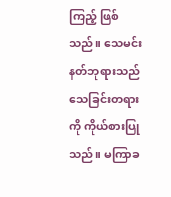ကြည့် ဖြစ်သည်။ သေမင်းနတ်ဘုရားသည် သေခြင်းတရားကို ကိုယ်စားပြုသည်။ မကြာခ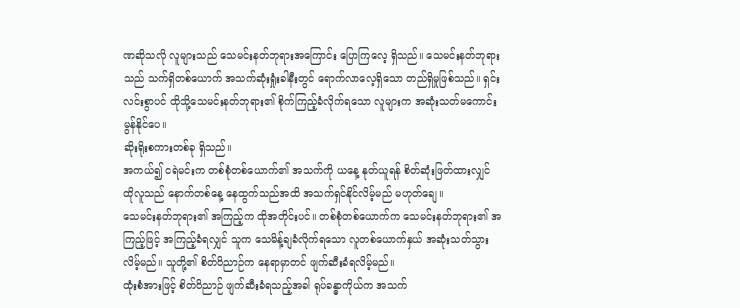ဏဆိုသလို လူများသည် သေမင်းနတ်ဘုရားအကြောင်း ပြောကြလေ့ ရှိသည်။ သေမင်းနတ်ဘုရားသည် သက်ရှိတစ်ယောက် အသက်ဆုံးရှုံးခါနီးတွင် ရောက်လာလေ့ရှိသော တည်ရှိမှုဖြစ်သည်။ ရှင်းလင်းစွာပင် ထိုသို့သေမင်းနတ်ဘုရား၏ စိုက်ကြည့်ခံလိုက်ရသော လူများက အဆုံးသတ်မကောင်းမွန်နိုင်ပေ။
ဆိုးရိုးစကားတစ်ခု ရှိသည်။
အကယ်၍ ငရဲမင်းက တစ်စုံတစ်ယောက်၏ အသက်ကို ယနေ့ နုတ်ယူရန် စိတ်ဆုံးဖြတ်ထားလျှင် ထိုလူသည် နောက်တစ်နေ့ နေထွက်သည်အထိ အသက်ရှင်နိုင်လိမ့်မည် မဟုတ်ချေ။
သေမင်းနတ်ဘုရား၏ အကြည့်က ထိုအတိုင်းပင်။ တစ်စုံတစ်ယောက်က သေမင်းနတ်ဘုရား၏ အကြည့်ဖြင့် အကြည့်ခံရလျှင် သူက သေမိန့်ချခံလိုက်ရသော လူတစ်ယောက်နှယ် အဆုံးသတ်သွားလိမ့်မည်။ သူတို့၏ စိတ်ဝိညာဉ်က နေရာမှာတင် ဖျက်ဆီးခံရလိမ့်မည်။
ထုံးစံအားဖြင့် စိတ်ဝိညာဉ် ဖျက်ဆီးခံရသည့်အခါ ရုပ်ခန္ဓာကိုယ်က အသက်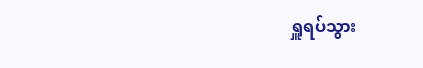ရှူရပ်သွား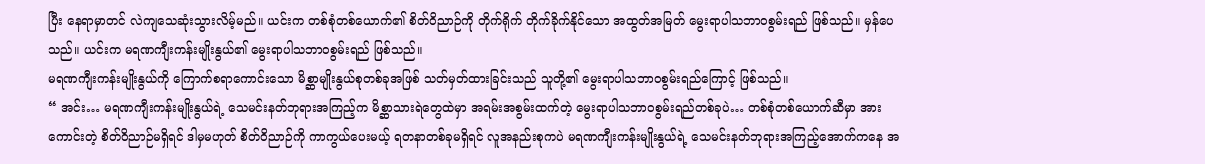ပြီး နေရာမှာတင် လဲကျသေဆုံးသွားလိမ့်မည်။ ယင်းက တစ်စုံတစ်ယောက်၏ စိတ်ဝိညာဉ်ကို တိုက်ရိုက် တိုက်ခိုက်နိုင်သော အထွတ်အမြတ် မွေးရာပါသဘာဝစွမ်းရည် ဖြစ်သည်။ မှန်ပေသည်။ ယင်းက မရဏကျီးကန်းမျိုးနွယ်၏ မွေးရာပါသဘာဝစွမ်းရည် ဖြစ်သည်။
မရဏကျီးကန်းမျိုးနွယ်ကို ကြောက်စရာကောင်းသော မိစ္ဆာမျိုးနွယ်စုတစ်ခုအဖြစ် သတ်မှတ်ထားခြင်းသည် သူတို့၏ မွေးရာပါသဘာဝစွမ်းရည်ကြောင့် ဖြစ်သည်။
“ အင်း… မရဏကျီးကန်းမျိုးနွယ်ရဲ့ သေမင်းနတ်ဘုရားအကြည့်က မိစ္ဆာသားရဲတွေထဲမှာ အရမ်းအစွမ်းထက်တဲ့ မွေးရာပါသဘာဝစွမ်းရည်တစ်ခုပဲ… တစ်စုံတစ်ယောက်ဆီမှာ အားကောင်းတဲ့ စိတ်ဝိညာဉ်မရှိရင် ဒါမှမဟုတ် စိတ်ဝိညာဉ်ကို ကာကွယ်ပေးမယ့် ရတနာတစ်ခုမရှိရင် လူအနည်းစုကပဲ မရဏကျီးကန်းမျိုးနွယ်ရဲ့ သေမင်းနတ်ဘုရားအကြည့်အောက်ကနေ အ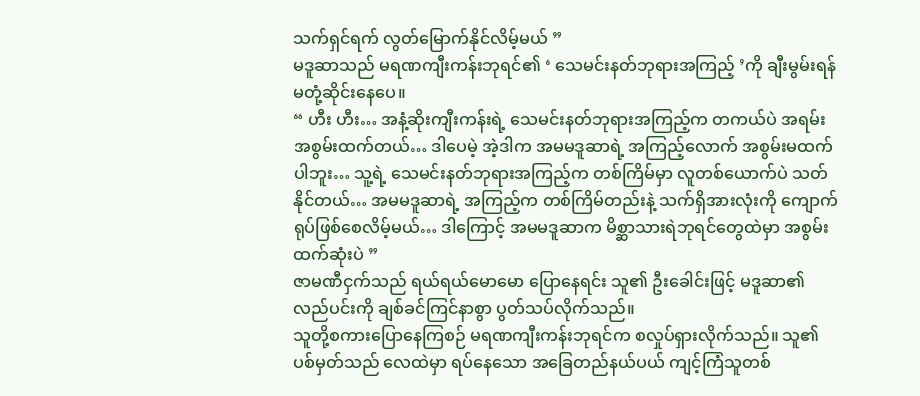သက်ရှင်ရက် လွတ်မြောက်နိုင်လိမ့်မယ် ”
မဒူဆာသည် မရဏကျီးကန်းဘုရင်၏ ‘ သေမင်းနတ်ဘုရားအကြည့် ’ကို ချီးမွမ်းရန် မတုံ့ဆိုင်းနေပေ။
“ ဟီး ဟီး… အနံ့ဆိုးကျီးကန်းရဲ့ သေမင်းနတ်ဘုရားအကြည့်က တကယ်ပဲ အရမ်းအစွမ်းထက်တယ်… ဒါပေမဲ့ အဲ့ဒါက အမမဒူဆာရဲ့ အကြည့်လောက် အစွမ်းမထက်ပါဘူး… သူ့ရဲ့ သေမင်းနတ်ဘုရားအကြည့်က တစ်ကြိမ်မှာ လူတစ်ယောက်ပဲ သတ်နိုင်တယ်… အမမဒူဆာရဲ့ အကြည့်က တစ်ကြိမ်တည်းနဲ့ သက်ရှိအားလုံးကို ကျောက်ရုပ်ဖြစ်စေလိမ့်မယ်… ဒါကြောင့် အမမဒူဆာက မိစ္ဆာသားရဲဘုရင်တွေထဲမှာ အစွမ်းထက်ဆုံးပဲ ”
ဇာမဏီငှက်သည် ရယ်ရယ်မောမော ပြောနေရင်း သူ၏ ဦးခေါင်းဖြင့် မဒူဆာ၏ လည်ပင်းကို ချစ်ခင်ကြင်နာစွာ ပွတ်သပ်လိုက်သည်။
သူတို့စကားပြောနေကြစဉ် မရဏကျီးကန်းဘုရင်က စလှုပ်ရှားလိုက်သည်။ သူ၏ ပစ်မှတ်သည် လေထဲမှာ ရပ်နေသော အခြေတည်နယ်ပယ် ကျင့်ကြံသူတစ်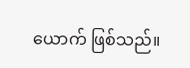ယောက် ဖြစ်သည်။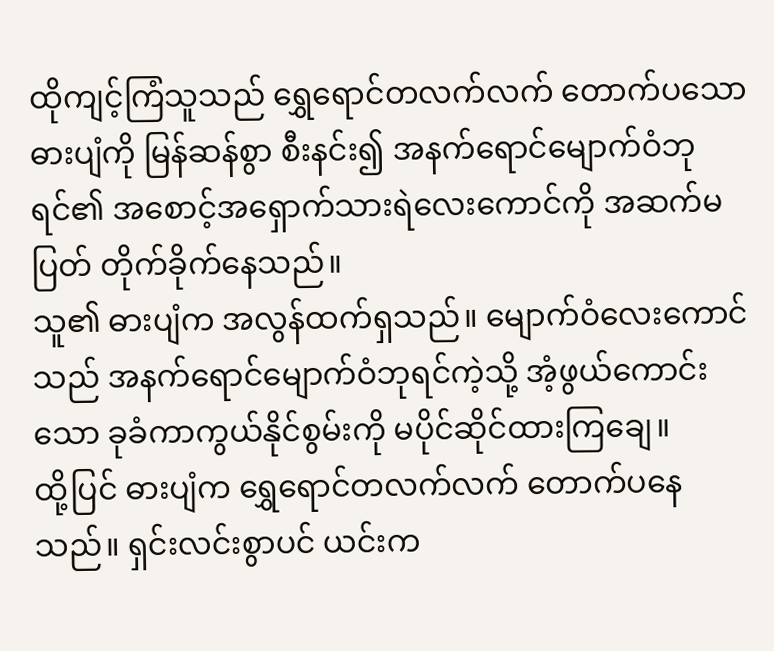ထိုကျင့်ကြံသူသည် ရွှေရောင်တလက်လက် တောက်ပသော ဓားပျံကို မြန်ဆန်စွာ စီးနင်း၍ အနက်ရောင်မျောက်ဝံဘုရင်၏ အစောင့်အရှောက်သားရဲလေးကောင်ကို အဆက်မပြတ် တိုက်ခိုက်နေသည်။
သူ၏ ဓားပျံက အလွန်ထက်ရှသည်။ မျောက်ဝံလေးကောင်သည် အနက်ရောင်မျောက်ဝံဘုရင်ကဲ့သို့ အံ့ဖွယ်ကောင်းသော ခုခံကာကွယ်နိုင်စွမ်းကို မပိုင်ဆိုင်ထားကြချေ။
ထို့ပြင် ဓားပျံက ရွှေရောင်တလက်လက် တောက်ပနေသည်။ ရှင်းလင်းစွာပင် ယင်းက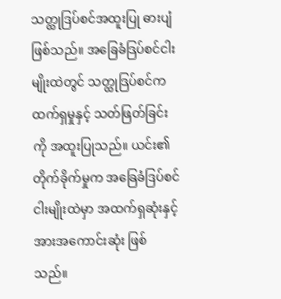သတ္ထုဒြပ်စင်အထူးပြု ဓားပျံဖြစ်သည်။ အခြေခံဒြပ်စင်ငါးမျိုးထဲတွင် သတ္ထုဒြပ်စင်က ထက်ရှမှုနှင့် သတ်ဖြတ်ခြင်းကို အထူးပြုသည်။ ယင်း၏ တိုက်ခိုက်မှုက အခြေခံဒြပ်စင်ငါးမျိုးထဲမှာ အထက်ရှဆုံးနှင့် အားအကောင်းဆုံး ဖြစ်သည်။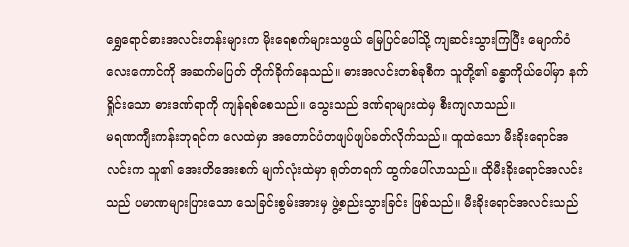ရွှေရောင်ဓားအလင်းတန်းများက မိုးရေစက်များသဖွယ် မြေပြင်ပေါ်သို့ ကျဆင်းသွားကြပြီး မျောက်ဝံလေးကောင်ကို အဆက်မပြတ် တိုက်ခိုက်နေသည်။ ဓားအလင်းတစ်ခုစီက သူတို့၏ ခန္ဓာကိုယ်ပေါ်မှာ နက်ရှိုင်းသော ဓားဒဏ်ရာကို ကျန်ရစ်စေသည်။ သွေးသည် ဒဏ်ရာများထဲမှ စီးကျလာသည်။
မရဏကျီးကန်းဘုရင်က လေထဲမှာ အတောင်ပံတဖျပ်ဖျပ်ခတ်လိုက်သည်။ ထူထဲသော မီးခိုးရောင်အလင်းက သူ၏ အေးတိအေးစက် မျက်လုံးထဲမှာ ရုတ်တရက် ထွက်ပေါ်လာသည်။ ထိုမီးခိုးရောင်အလင်းသည် ပမာဏများပြားသော သေခြင်းစွမ်းအားမှ ဖွဲ့စည်းသွားခြင်း ဖြစ်သည်။ မီးခိုးရောင်အလင်းသည်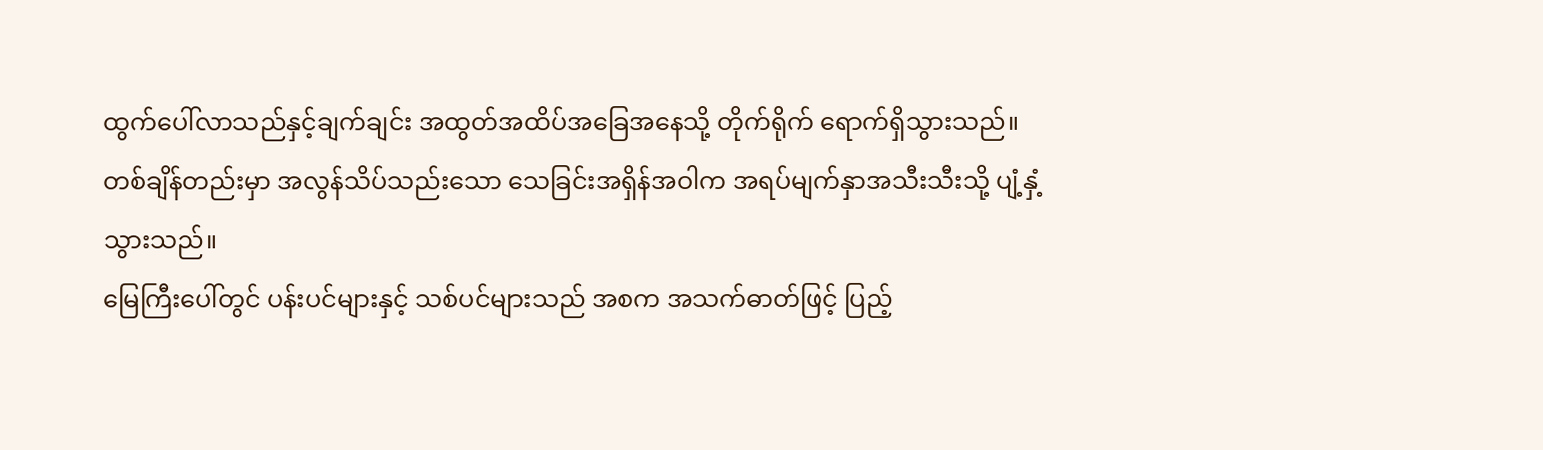ထွက်ပေါ်လာသည်နှင့်ချက်ချင်း အထွတ်အထိပ်အခြေအနေသို့ တိုက်ရိုက် ရောက်ရှိသွားသည်။ တစ်ချိန်တည်းမှာ အလွန်သိပ်သည်းသော သေခြင်းအရှိန်အဝါက အရပ်မျက်နှာအသီးသီးသို့ ပျံ့နှံ့သွားသည်။
မြေကြီးပေါ်တွင် ပန်းပင်များနှင့် သစ်ပင်များသည် အစက အသက်ဓာတ်ဖြင့် ပြည့်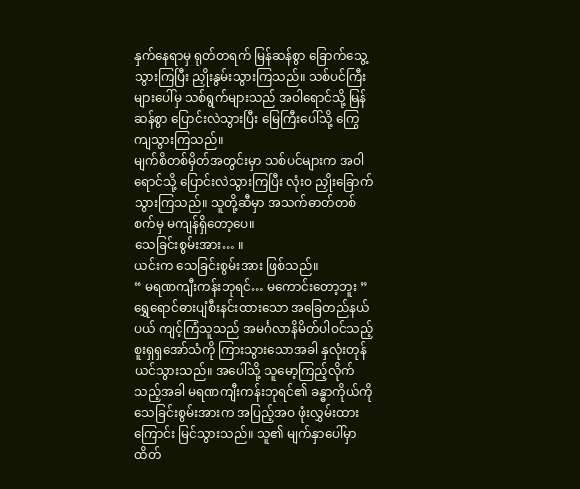နှက်နေရာမှ ရုတ်တရက် မြန်ဆန်စွာ ခြောက်သွေ့သွားကြပြီး ညှိုးနွမ်းသွားကြသည်။ သစ်ပင်ကြီးများပေါ်မှ သစ်ရွက်များသည် အဝါရောင်သို့ မြန်ဆန်စွာ ပြောင်းလဲသွားပြီး မြေကြီးပေါ်သို့ ကြွေကျသွားကြသည်။
မျက်စိတစ်မှိတ်အတွင်းမှာ သစ်ပင်များက အဝါရောင်သို့ ပြောင်းလဲသွားကြပြီး လုံးဝ ညှိုးခြောက်သွားကြသည်။ သူတို့ဆီမှာ အသက်ဓာတ်တစ်စက်မှ မကျန်ရှိတော့ပေ။
သေခြင်းစွမ်းအား… ။
ယင်းက သေခြင်းစွမ်းအား ဖြစ်သည်။
“ မရဏကျီးကန်းဘုရင်… မကောင်းတော့ဘူး ”
ရွှေရောင်ဓားပျံစီးနင်းထားသော အခြေတည်နယ်ပယ် ကျင့်ကြံသူသည် အမင်္ဂလာနိမိတ်ပါဝင်သည့် စူးရှရှအော်သံကို ကြားသွားသောအခါ နှလုံးတုန်ယင်သွားသည်။ အပေါ်သို့ သူမော့ကြည့်လိုက်သည့်အခါ မရဏကျီးကန်းဘုရင်၏ ခန္ဓာကိုယ်ကို သေခြင်းစွမ်းအားက အပြည့်အဝ ဖုံးလွှမ်းထားကြောင်း မြင်သွားသည်။ သူ၏ မျက်နှာပေါ်မှာ ထိတ်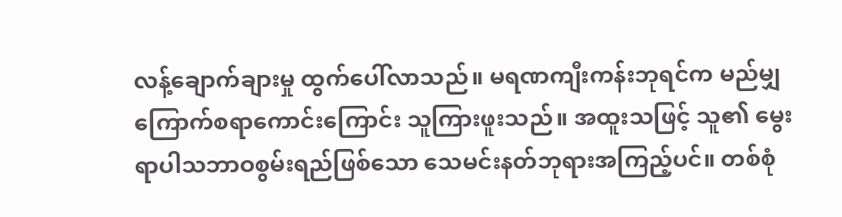လန့်ချောက်ချားမှု ထွက်ပေါ်လာသည်။ မရဏကျီးကန်းဘုရင်က မည်မျှကြောက်စရာကောင်းကြောင်း သူကြားဖူးသည်။ အထူးသဖြင့် သူ၏ မွေးရာပါသဘာဝစွမ်းရည်ဖြစ်သော သေမင်းနတ်ဘုရားအကြည့်ပင်။ တစ်စုံ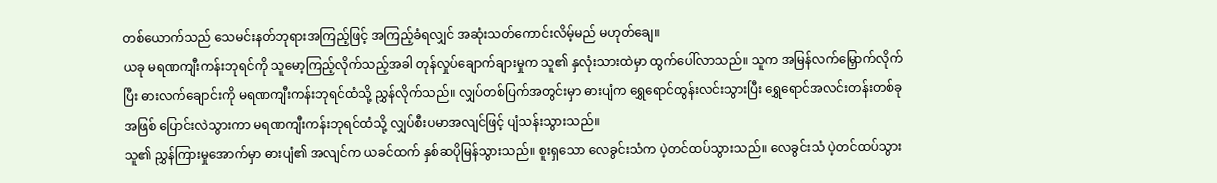တစ်ယောက်သည် သေမင်းနတ်ဘုရားအကြည့်ဖြင့် အကြည့်ခံရလျှင် အဆုံးသတ်ကောင်းလိမ့်မည် မဟုတ်ချေ။
ယခု မရဏကျီးကန်းဘုရင်ကို သူမော့ကြည့်လိုက်သည့်အခါ တုန်လှုပ်ချောက်ချားမှုက သူ၏ နှလုံးသားထဲမှာ ထွက်ပေါ်လာသည်။ သူက အမြန်လက်မြှောက်လိုက်ပြီး ဓားလက်ချောင်းကို မရဏကျီးကန်းဘုရင်ထံသို့ ညွှန်လိုက်သည်။ လျှပ်တစ်ပြက်အတွင်းမှာ ဓားပျံက ရွှေရောင်ထွန်းလင်းသွားပြီး ရွှေရောင်အလင်းတန်းတစ်ခုအဖြစ် ပြောင်းလဲသွားကာ မရဏကျီးကန်းဘုရင်ထံသို့ လျှပ်စီးပမာအလျင်ဖြင့် ပျံသန်းသွားသည်။
သူ၏ ညွှန်ကြားမှုအောက်မှာ ဓားပျံ၏ အလျင်က ယခင်ထက် နှစ်ဆပိုမြန်သွားသည်။ စူးရှသော လေခွင်းသံက ပဲ့တင်ထပ်သွားသည်။ လေခွင်းသံ ပဲ့တင်ထပ်သွား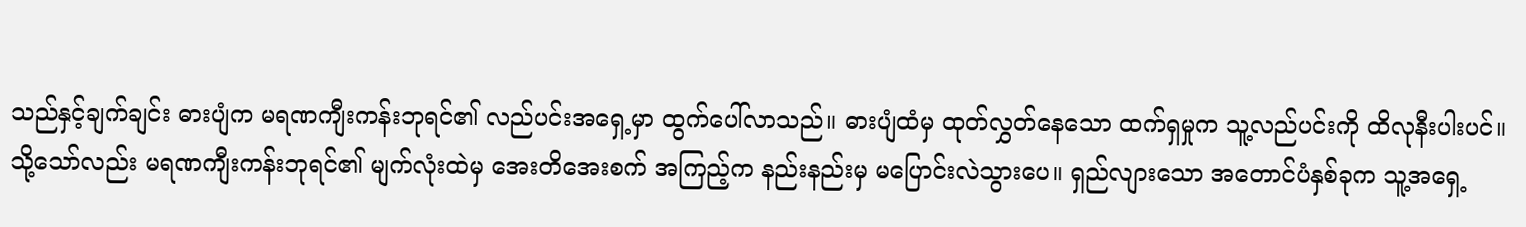သည်နှင့်ချက်ချင်း ဓားပျံက မရဏကျီးကန်းဘုရင်၏ လည်ပင်းအရှေ့မှာ ထွက်ပေါ်လာသည်။ ဓားပျံထံမှ ထုတ်လွှတ်နေသော ထက်ရှမှုက သူ့လည်ပင်းကို ထိလုနီးပါးပင်။
သို့သော်လည်း မရဏကျီးကန်းဘုရင်၏ မျက်လုံးထဲမှ အေးတိအေးစက် အကြည့်က နည်းနည်းမှ မပြောင်းလဲသွားပေ။ ရှည်လျားသော အတောင်ပံနှစ်ခုက သူ့အရှေ့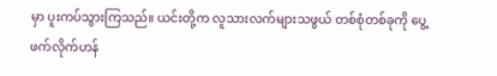မှာ ပူးကပ်သွားကြသည်။ ယင်းတို့က လူသားလက်များသဖွယ် တစ်စုံတစ်ခုကို ပွေ့ဖက်လိုက်ဟန်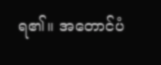ရ၏။ အတောင်ပံ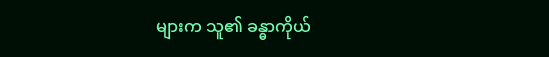များက သူ၏ ခန္ဓာကိုယ်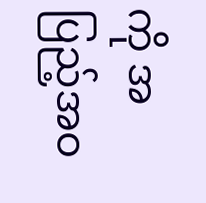ကို အပြည့်အဝ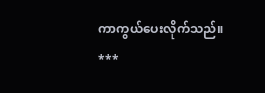ကာကွယ်ပေးလိုက်သည်။
***